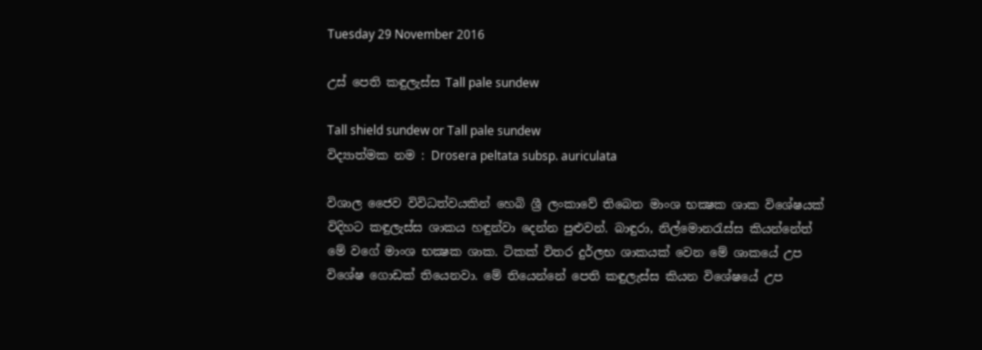Tuesday 29 November 2016

උස් පෙති කඳුලැස්ස Tall pale sundew

Tall shield sundew or Tall pale sundew
විද්‍යාත්මක නම : Drosera peltata subsp. auriculata

විශාල ජෛව විවිධත්වයකින් හෙබි ශ්‍රී ලංකාවේ තිබෙන මාංශ භක්‍ෂක ශාක විශේෂයක් විදිහට කඳුලැස්ස ශාකය හඳුන්වා දෙන්න පුළුවන්. බාඳුරා, නිල්මොනරැස්ස කියන්නේත් මේ වගේ මාංශ භක්‍ෂක ශාක. ටිකක් විතර දුර්ලභ ශාකයක් වෙන මේ ශාකයේ උප වි‍ශේෂ ගොඩක් තියෙනවා. මේ තියෙන්නේ පෙති කඳුලැස්ස කියන විශේෂයේ උප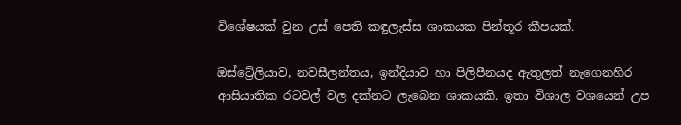විශේෂයක් වුන උස් පෙති කඳුලැස්ස ශාකයක පින්තූර කීපයක්.

ඔස්ට්‍රේලියාව, නවසීලන්තය, ඉන්දියාව හා පිලිපීනයද ඇතුලත් නැගෙනහිර ආසියාතික රටවල් වල දක්නට ලැබෙන ශාකයකි. ඉතා විශාල වශයෙන් උප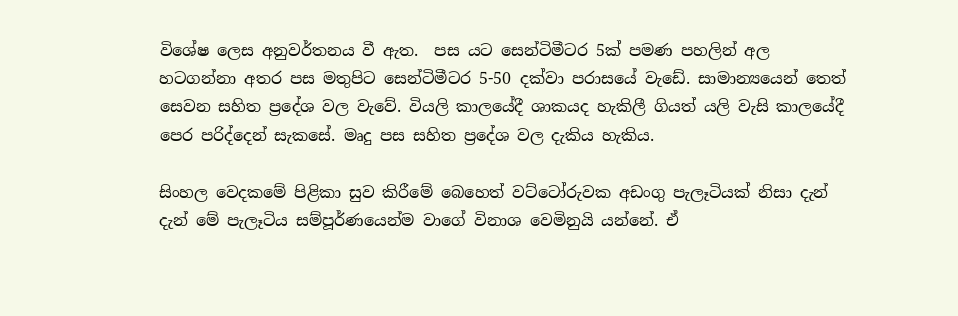විශේෂ ලෙස අනුවර්තනය වී ඇත.  පස යට සෙන්ටිමීටර 5ක් පමණ පහලින් අල හටගන්නා අතර පස මතුපිට සෙන්ටිමීටර 5-50 දක්වා පරාසයේ වැඩේ. සාමාන්‍යයෙන් තෙත් සෙවන සහිත ප්‍රදේශ වල වැවේ. වියලි කාලයේදී ශාකයද හැකිලී ගියත් යලි වැසි කාලයේදී පෙර පරිද්දෙන් සැකසේ. මෘදු පස සහිත ප්‍රදේශ වල දැකිය හැකිය.

සිංහල වෙදකමේ පිළිකා සුව කිරීමේ බෙහෙත් වට්ට‍ෝරුවක අඩංගු පැලෑටියක් නිසා දැන් දැන් මේ පැලෑටිය සම්පූර්ණයෙන්ම වාගේ විනාශ වෙමිනුයි යන්නේ. ඒ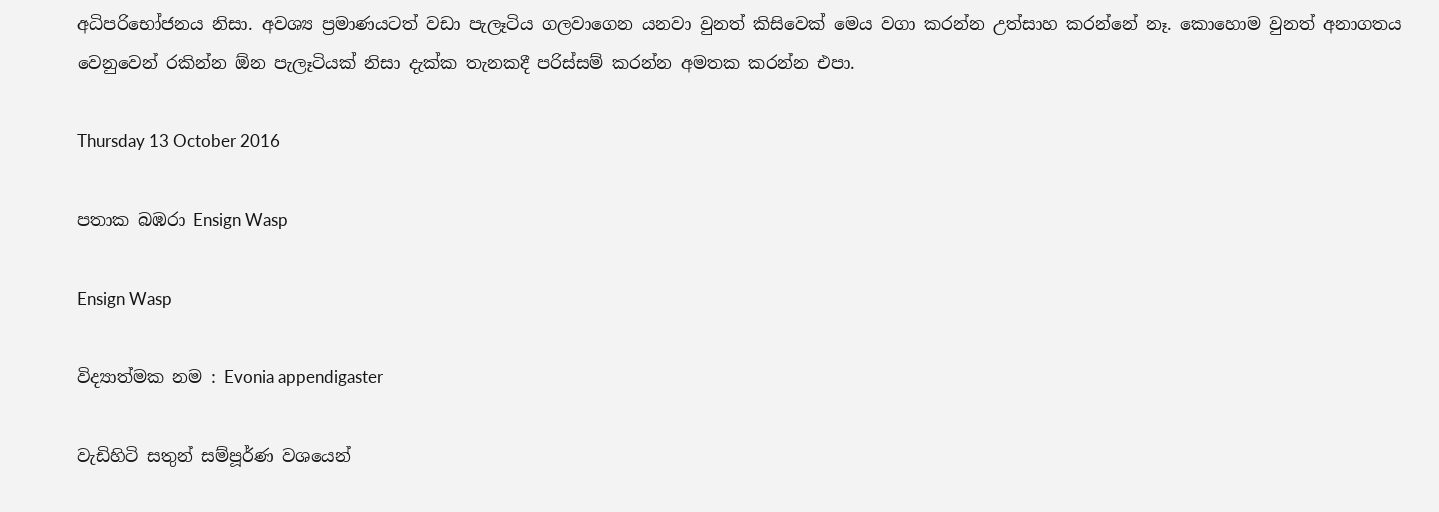අධිපරිභෝජනය නිසා. අවශ්‍ය ප්‍රමාණයටත් වඩා පැලෑටිය ගලවාගෙන යනවා වුනත් කිසිවෙක් මෙය වගා කරන්න උත්සාහ කරන්නේ නෑ. කොහොම වුනත් අනාගතය වෙනුවෙන් රකින්න ඕන පැලෑටියක් නිසා දැක්ක තැනකදී පරිස්සම් කරන්න අමතක කරන්න එපා.

Thursday 13 October 2016

පතාක බඹරා Ensign Wasp

Ensign Wasp

විද්‍යාත්මක නම : Evonia appendigaster

වැඩිහිටි සතුන් සම්පූර්ණ වශයෙන්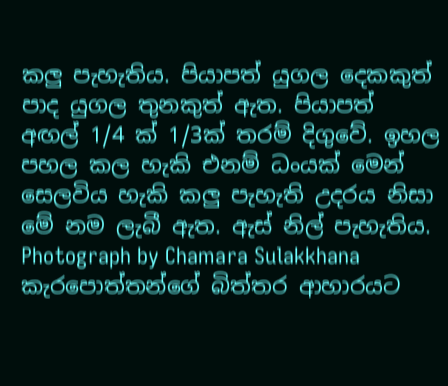කලු පැහැතිය. පියාපත් යුගල දෙකකුත් පාද යුගල තුනකුත් ඇත. පියාපත් අඟල් 1/4 ක් 1/3ක් තරම් දිගුවේ. ඉහල පහල කල හැකි එනම් ධංයක් මෙන් සෙලවිය හැකි කලු පැහැති උදරය නිසා මේ නම ලැබී ඇත. ඇස් නිල් පැහැතිය.
Photograph by Chamara Sulakkhana
කැරපොත්තන්ගේ බිත්තර ආහාරයට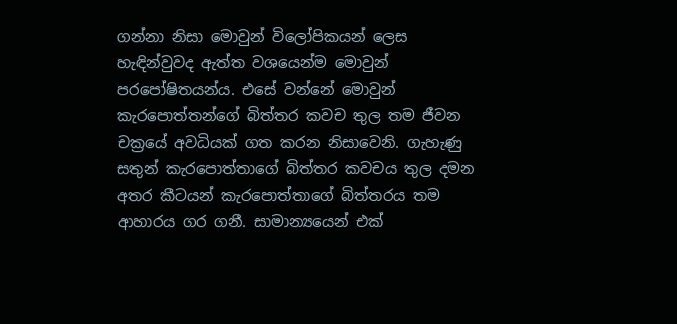ගන්නා නිසා මොවුන් විලෝපිකයන් ලෙස හැඳින්වුවද ඇත්ත වශයෙන්ම මොවුන් පරපෝෂිතයන්ය. එසේ වන්නේ මොවුන් කැරපොත්තන්ගේ බිත්තර කවච තුල තම ජීවන චක්‍රයේ අවධියක් ගත කරන නිසාවෙනි. ගැහැණු සතුන් කැරපොත්තාගේ බිත්තර කවචය තුල දමන අතර කීටයන් කැරපොත්තාගේ බිත්තරය තම ආහාරය ගර ගනී. සාමාන්‍යයෙන් එක්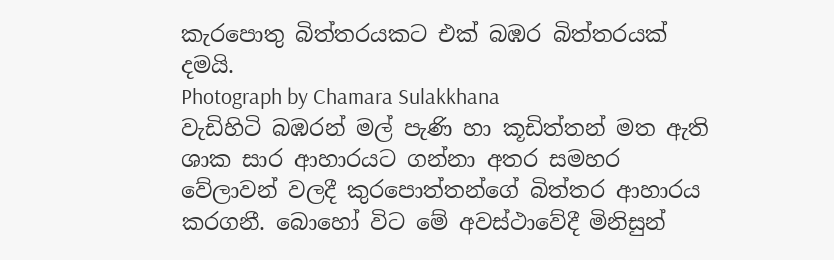කැරපොතු බිත්තරයකට එක් බඹර බිත්තරයක් දමයි.
Photograph by Chamara Sulakkhana
වැඩිහිටි බඹරන් මල් පැණි හා කූඩිත්තන් මත ඇති ශාක සාර ආහාරයට ගන්නා අතර සමහර වේලාවන් වලදී කුරපොත්තන්ගේ බිත්තර ආහාරය කරගනී. බොහෝ විට මේ අවස්ථාවේදී මිනිසුන්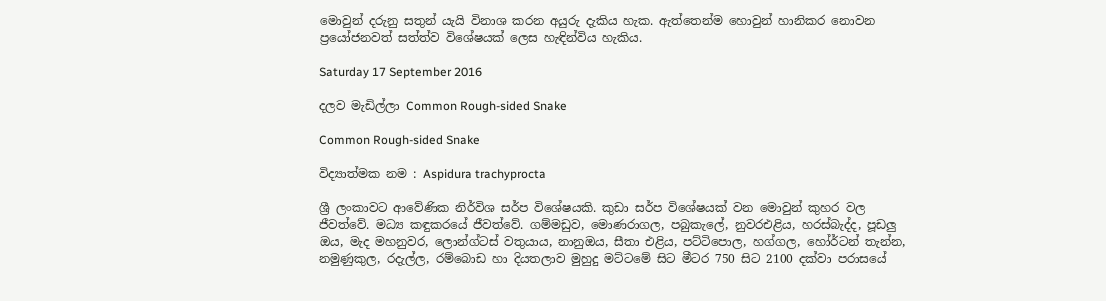මොවුන් දරුනු සතුන් යැයි විනාශ කරන අයුරු දැකිය හැක. ඇත්තෙන්ම හොවුන් හානිකර නොවන ප්‍රයෝජනවත් සත්ත්ව විශේෂයක් ලෙස හැඳින්විය හැකිය.

Saturday 17 September 2016

දලව මැඩිල්ලා Common Rough-sided Snake

Common Rough-sided Snake

විද්‍යාත්මක නම : Aspidura trachyprocta

ශ්‍රී ලංකාවට ආවේණික නිර්විශ සර්ප විශේෂයකි. කුඩා සර්ප විශේෂයක් වන මොවුන් කුහර වල ජීවත්වේ. මධ්‍ය කඳුකරයේ ජීවත්වේ. ගම්මඩුව, මොණරාගල, පබුකැලේ, නුවරඑළිය, හරස්බැද්ද, පූඩලු ඔය, මැද මහනුවර, ලොන්ග්ටස් ‍වතුයාය, නානුඔය, සීතා එළිය, පට්ටිපොල, හග්ගල, හෝර්ටන් තැන්න, නමුණුකුල, රදැල්ල, රම්බොඩ හා දියතලාව මුහුදු මට්ටමේ සිට මීටර 750 සිට 2100 දක්වා පරාසයේ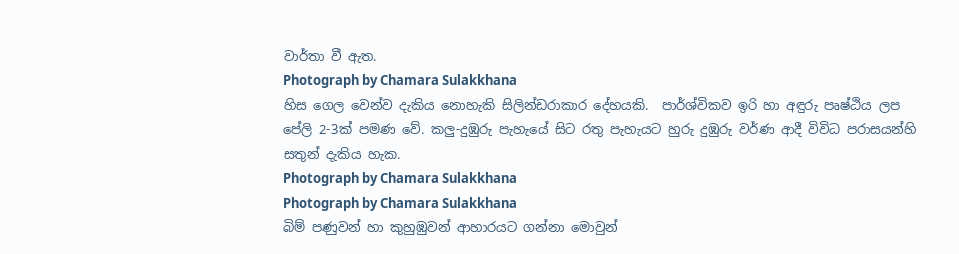වාර්තා වී ඇත.
Photograph by Chamara Sulakkhana
හිස ගෙල වෙන්ව දැකිය නොහැකි සිලින්ඩරාකාර දේහයකි.  පාර්ශ්විකව ඉරි හා අඳුරු පෘෂ්ඨිය ලප පේලි 2-3ක් පමණ වේ. කලු-දුඹුරු පැහැයේ සිට රතු පැහැයට හුරු දුඹුරු වර්ණ ආදී විවිධ පරාසයන්හි සතුන් දැකිය හැක.
Photograph by Chamara Sulakkhana
Photograph by Chamara Sulakkhana
බිම් පණුවන් හා කුහුඹුවන් ආහාරයට ගන්නා මොවුන්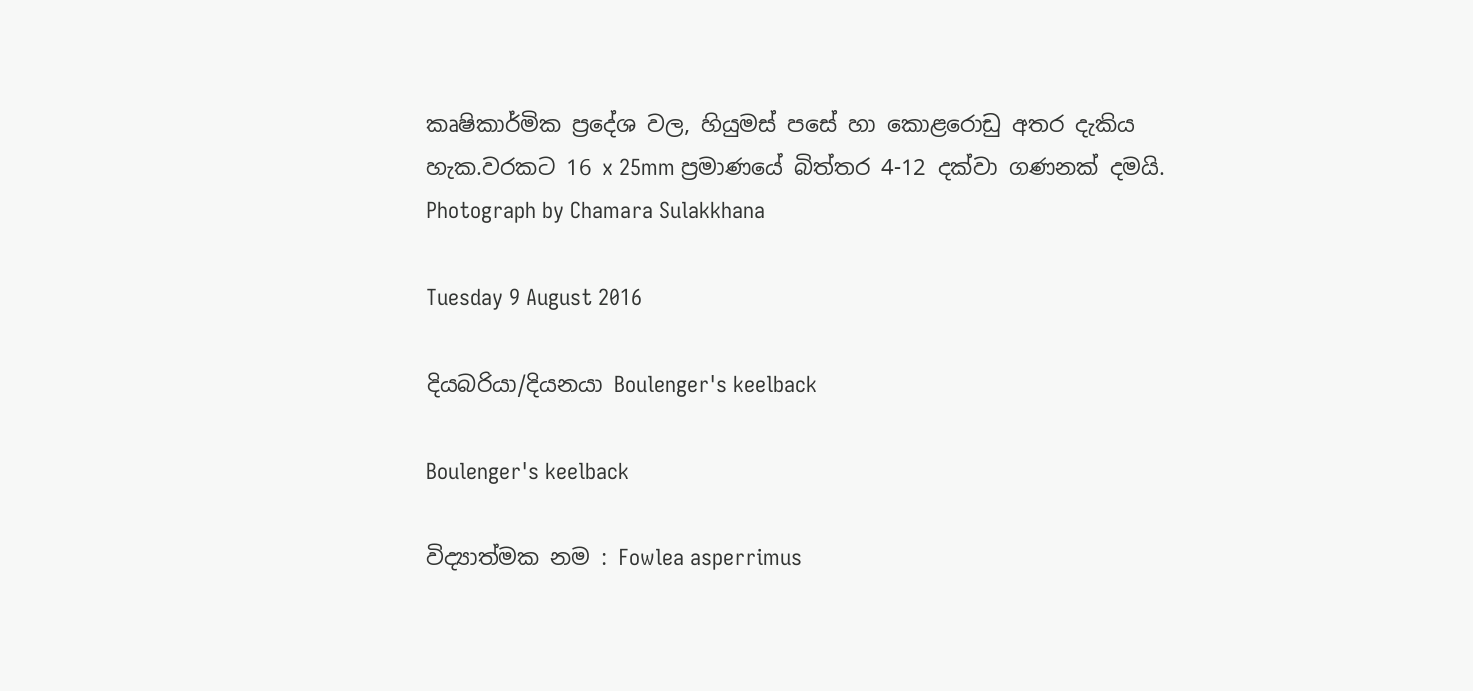කෘෂිකාර්මික ප්‍රදේශ වල, හියුමස් පසේ හා කොළරොඩු අතර දැකිය හැක.වරකට 16 x 25mm ප්‍රමාණයේ බිත්තර 4-12 දක්වා ගණනක් දමයි.
Photograph by Chamara Sulakkhana

Tuesday 9 August 2016

දියබරියා/දියනයා Boulenger's keelback

Boulenger's keelback

විද්‍යාත්මක නම : Fowlea asperrimus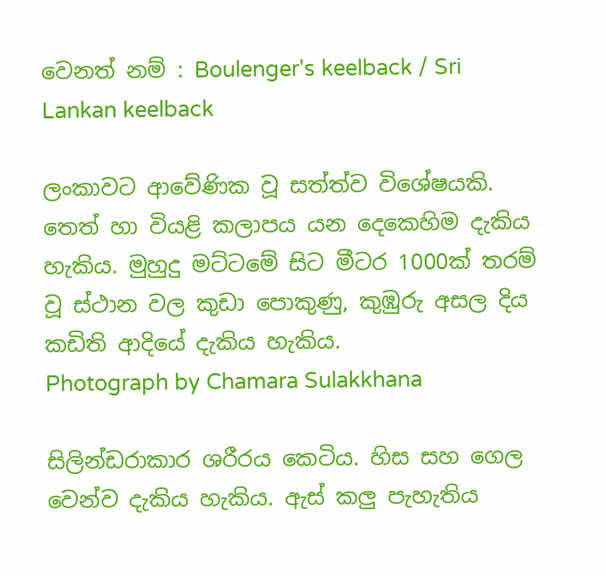වෙනත් නම් : Boulenger's keelback / Sri Lankan keelback

ලංකාවට ආවේණික වූ සත්ත්ව විශේෂයකි. තෙත් හා වියළි කලාපය යන දෙකෙහිම දැකිය හැකිය. මුහුදු මට්ටමේ සිට මීටර 1000ක් තරම් වූ ස්ථාන වල කුඩා පොකුණු, කුඹුරු අසල දිය කඩිති ආදියේ දැකිය හැකිය.
Photograph by Chamara Sulakkhana

සිලින්ඩරාකාර ශරීරය කෙටිය. හිස සහ ගෙල වෙන්ව දැකිය හැකිය. ඇස් කලු පැහැතිය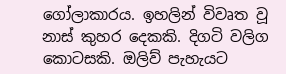ගෝලාකාරය. ඉහලින් විවෘත වූ නාස් කුහර දෙකකි. දිගටි වලිග කොටසකි. ඔලිව් පැහැයට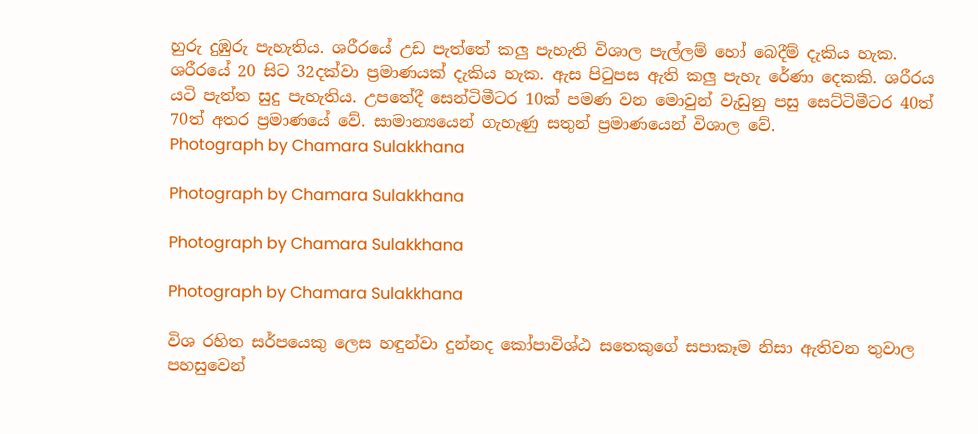හුරු දුඹුරු පැහැතිය. ශරීරයේ උඩ පැත්තේ කලු පැහැති විශාල පැල්ලම් හෝ බෙදීම් දැකිය හැක. ශරීරයේ 20 සිට 32දක්වා ප්‍රමාණයක් දැකිය හැක. ඇස පිටුපස ඇති කලු පැහැ රේණා දෙකකි. ශරීරය යටි පැත්ත සුදු පැහැතිය. උපතේදී සෙන්ටිමීටර 10ක් පමණ වන මොවුන් වැඩුනු පසු සෙට්ටිමීටර 40ත් 70ත් අතර ප්‍රමාණයේ වේ. සාමාන්‍යයෙන් ගැහැණු සතුන් ප්‍රමාණයෙන් විශාල වේ.
Photograph by Chamara Sulakkhana

Photograph by Chamara Sulakkhana

Photograph by Chamara Sulakkhana

Photograph by Chamara Sulakkhana

විශ රහිත සර්පයෙකු ලෙස හඳුන්වා දුන්නද කෝපාවිශ්ඨ සතෙකුගේ සපාකෑම නිසා ඇතිවන තුවාල පහසුවෙන්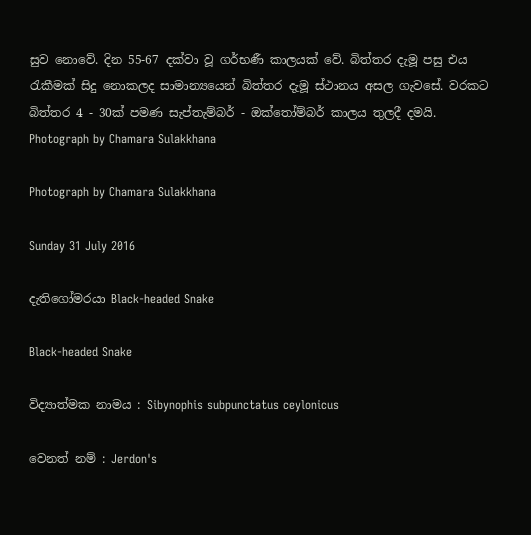සුව නොවේ. දින 55-67 දක්වා වූ ගර්භණී කාලයක් වේ. බිත්තර දැමූ පසු එය රැකීමක් සිදු නොකලද සාමාන්‍යයෙන් බිත්තර දැමූ ස්ථානය අසල ගැවසේ. වරකට බිත්තර 4 - 30ක් පමණ සැප්තැම්බර් - ඔක්තෝම්බර් කාලය තුලදී දමයි.
Photograph by Chamara Sulakkhana

Photograph by Chamara Sulakkhana

Sunday 31 July 2016

දැතිගෝමරයා Black-headed Snake

Black-headed Snake

විද්‍යාත්මක නාමය : Sibynophis subpunctatus ceylonicus

වෙනත් නම් : Jerdon's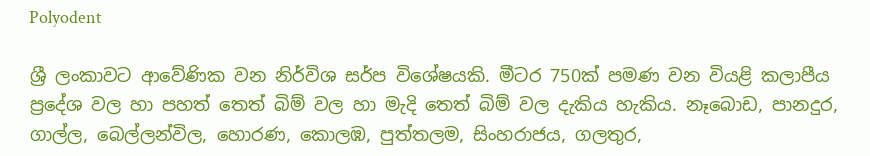Polyodent

ශ්‍රී ලංකාවට ආවේණික වන නිර්විශ සර්ප විශේෂයකි. මීටර 750ක් පමණ වන වියළි කලාපීය ප්‍රදේශ වල හා පහත් තෙත් බිම් වල හා මැදි තෙත් බිම් වල දැකිය හැකිය. නෑබොඩ, පානදුර, ගාල්ල, බෙල්ලන්විල, හොරණ, කොලඹ, පුත්තලම, සිංහරාජය, ගලතුර,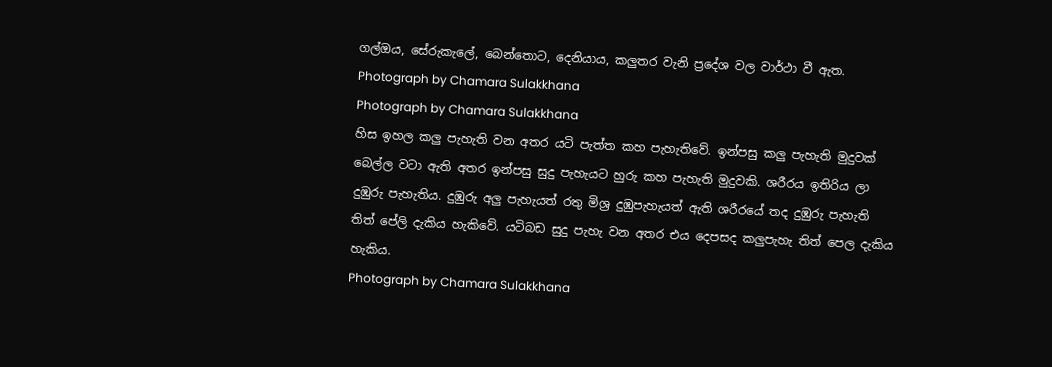ගල්ඔය, සේරුකැලේ, බෙන්තොට, දෙනියාය, කලුතර වැනි ප්‍රදේශ වල වාර්ථා වී ඇත.
Photograph by Chamara Sulakkhana
Photograph by Chamara Sulakkhana
හිස ඉහල කලු පැහැති වන අතර යටි පැත්ත කහ පැහැතිවේ. ඉන්පසු කලු පැහැති මුදුවක් බෙල්ල වටා ඇති අතර ඉන්පසු සුදු පැහැයට හුරු කහ පැහැති මුදුවකි. ශරීරය ඉතිරිය ලා දුඹුරු පැහැතිය. දුඹුරු අලු පැහැයත් රතු මිශ්‍ර දුඹුපැහැයත් ඇති ශරීරයේ තද දුඹුරු පැහැති තිත් පේලි දැකිය හැකිවේ. යටිබඩ සුදු පැහැ වන අතර එය දෙපසද කලුපැහැ තිත් පෙල දැකිය හැකිය.
Photograph by Chamara Sulakkhana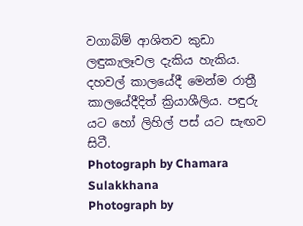වගාබිම් ආශිතව කුඩා ලඳුකැලෑවල දැකිය හැකිය. දහවල් කාලයේදී මෙන්ම රාත්‍රී කාලයේදීදිත් ක්‍රියාශීලිය. පඳුරු යට හෝ ලිහිල් පස් යට සැඟව සිටී.
Photograph by Chamara Sulakkhana
Photograph by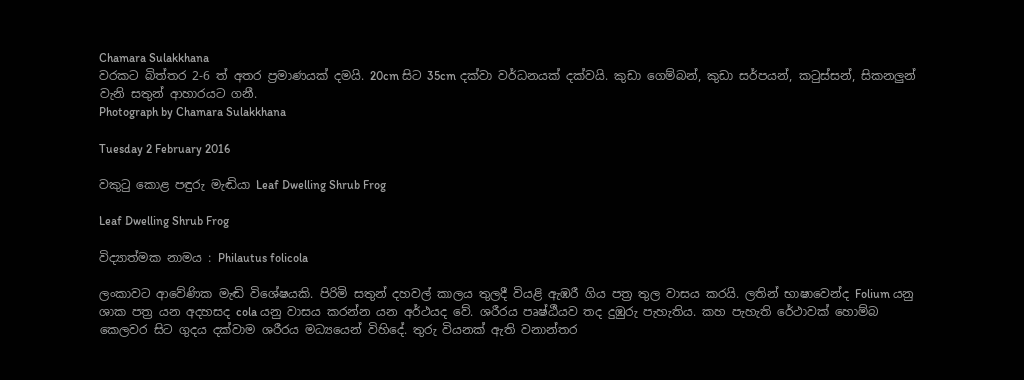Chamara Sulakkhana
වරකට බිත්තර 2-6 ත් අතර ප්‍රමාණයක් දමයි. 20cm සිට 35cm දක්වා වර්ධනයක් දක්වයි. කුඩා ගෙම්බන්, කුඩා සර්පයන්, කටුස්සන්, සිකනලුන් වැනි සතුන් ආහාරයට ගනී.
Photograph by Chamara Sulakkhana

Tuesday 2 February 2016

වකුටු කොළ පඳුරු මැඬියා Leaf Dwelling Shrub Frog

Leaf Dwelling Shrub Frog

විද්‍යාත්මක නාමය : Philautus folicola

ලංකාවට ආවේණික මැඬි විශේෂයකි. පිරිමි සතුන් දහවල් කාලය තුලදී වියළි ඇඹරී ගිය පත්‍ර තුල වාසය කරයි. ලතින් භාෂාවෙන්ද Folium යනු ශාක පත්‍ර යන අදහසද cola යනු වාසය කරන්න යන අර්ථයද වේ. ශරීරය පෘෂ්ඨීයව තද දුඹුරු පැහැතිය. කහ පැහැති රේථාවක් හොම්බ කෙලවර සිට ගුදය දක්වාම ශරීරය මධ්‍යයෙන් විහිදේ. තුරු වියනක් ඇති වනාන්තර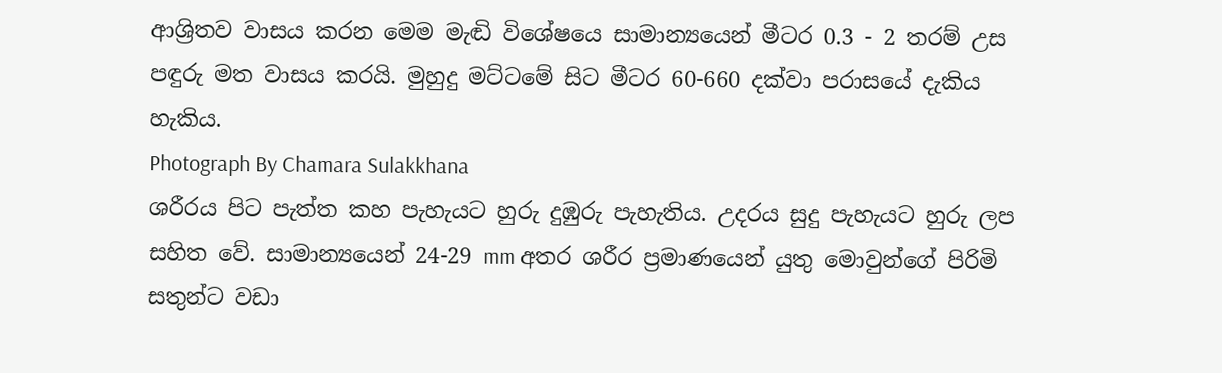ආශ්‍රිතව වාසය කරන මෙම මැඬි විශේෂයෙ සාමාන්‍යයෙන් මීටර 0.3 - 2 තරම් උස පඳුරු මත වාසය කරයි. මුහුදු මට්ටමේ සිට මීටර 60-660 දක්වා පරාසයේ දැකිය හැකිය.
Photograph By Chamara Sulakkhana
ශරීරය පිට පැත්ත කහ පැහැයට හුරු දුඹුරු පැහැතිය. උදරය සුදු පැහැයට හුරු ලප සහිත වේ. සාමාන්‍යයෙන් 24-29 mm අතර ශරීර ප්‍රමාණයෙන් යුතු මොවුන්ගේ පිරිමි සතුන්ට වඩා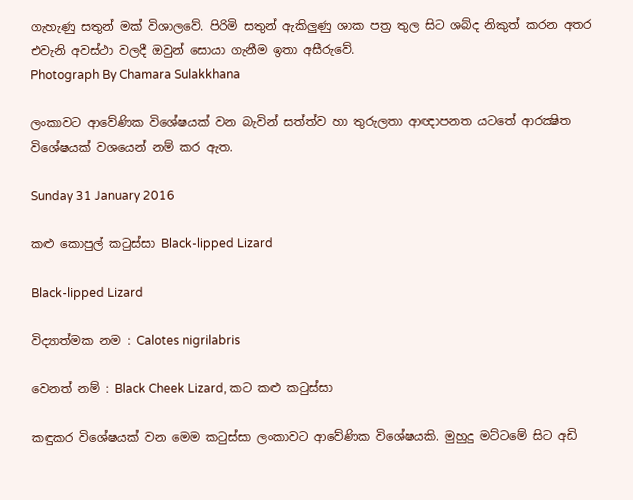ගැහැණු සතුන් මක් විශාලවේ. පිරිමි සතුන් ඇකිලුණු ශාක පත්‍ර තුල සිට ශබ්ද නිකුත් කරන අතර එවැනි අවස්ථා වලදී ඔවුන් සොයා ගැනීම ඉතා අසීරුවේ.
Photograph By Chamara Sulakkhana

ලංකාවට ආවේණික විශේෂයක් වන බැවින් සත්ත්ව හා තුරුලතා ආඥාපනත යටතේ ආරක්‍ෂිත විශේෂයක් වශයෙන් නම් කර ඇත.

Sunday 31 January 2016

කළු කොපුල් කටුස්සා Black-lipped Lizard

Black-lipped Lizard

විද්‍යාත්මක නම : Calotes nigrilabris

වෙනත් නම් : Black Cheek Lizard, කට කළු කටුස්සා

කඳුකර විශේෂයක් වන මෙම කටුස්සා ලංකාවට ආවේණික විශේෂයකි. මුහුදු මට්ටමේ සිට අඩි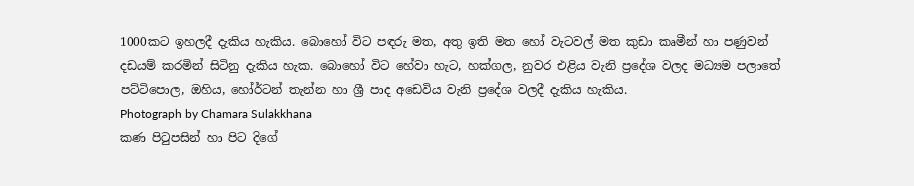1000කට ඉහලදී දැකිය හැකිය. බොහෝ විට පඳරු මත, අතු ඉති මත හෝ වැටවල් මත කුඩා කෘමීන් හා පණුවන් දඩයම් කරමින් සිටිනු දැකිය හැක. බොහෝ විට හේවා හැට, හක්ගල, නුවර එළිය වැනි ප්‍රදේශ වලද මධ්‍යම පලාතේ පට්ටිපොල, ඔහිය, හෝර්ටන් තැන්න හා ශ්‍රී පාද අඩෙවිය වැනි ප්‍රදේශ වලදී දැකිය හැකිය.
Photograph by Chamara Sulakkhana
කණ පිටුපසින් හා පිට දිගේ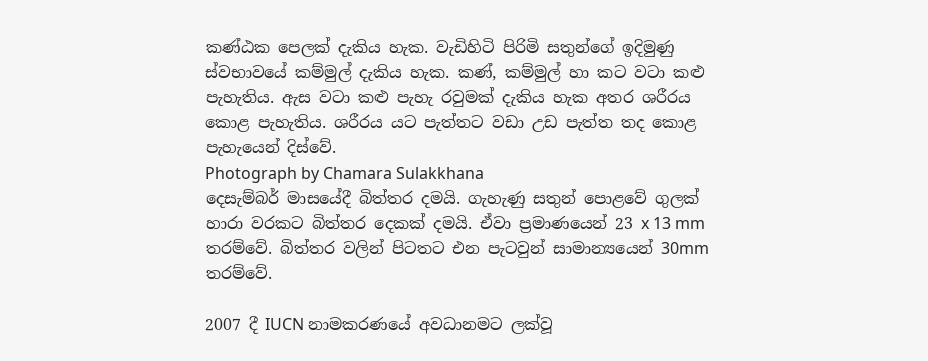කණ්ඨක පෙලක් දැකිය හැක. වැඩිහිටි පිරිමි සතුන්ගේ ඉදිමුණු ස්වභාවයේ කම්මුල් දැකිය හැක. කණ්, කම්මුල් හා කට වටා කළු පැහැතිය. ඇස වටා කළු පැහැ රවුමක් දැකිය හැක අතර ශරීරය කොළ පැහැතිය. ශරීරය යට පැත්තට වඩා උඩ පැත්ත තද කොළ පැහැයෙන් දිස්වේ.
Photograph by Chamara Sulakkhana
දෙසැම්බර් මාසයේදී බිත්තර දමයි. ගැහැණු සතුන් පොළවේ ගුලක් හාරා වරකට බිත්තර දෙකක් දමයි. ඒවා ප්‍රමාණයෙන් 23 x 13 mm තරම්වේ. බිත්තර වලින් පිටතට එන පැටවුන් සාමාන්‍යයෙන් 30mm තරම්වේ.

2007 දී IUCN නාමකරණයේ අවධානමට ලක්වූ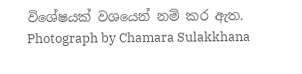විශේෂයක් වශයෙන් නම් කර ඇත.
Photograph by Chamara Sulakkhana